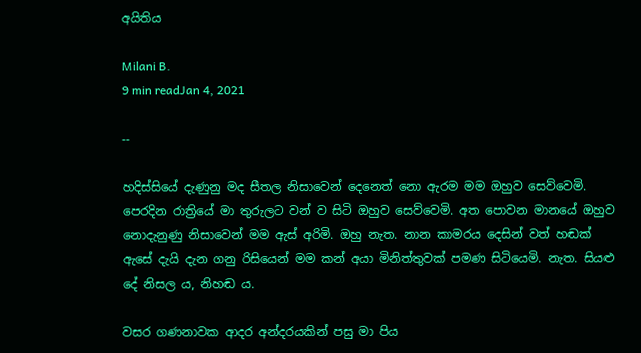අයිතිය

Milani B.
9 min readJan 4, 2021

--

හදිස්සියේ දැණුනු මද සීතල නිසාවෙන් දෙනෙත් නො ඇරම මම ඔහුව සෙව්වෙමි. පෙරදින රාත්‍රියේ මා තුරුලට වන් ව සිටි ඔහුව සෙව්වෙමි. අත පොවන මානයේ ඔහුව නොදැනුණු නිසාවෙන් මම ඇස් අරිමි. ඔහු නැත. නාන කාමරය දෙසින් වත් හඬක් ඇසේ දැයි දැන ගනු රිසියෙන් මම කන් අයා මිනිත්තුවක් පමණ සිටියෙමි. නැත. සියළු දේ නිසල ය, නිහඬ ය.

වසර ගණනාවක ආදර අන්දරයකින් පසු මා පිය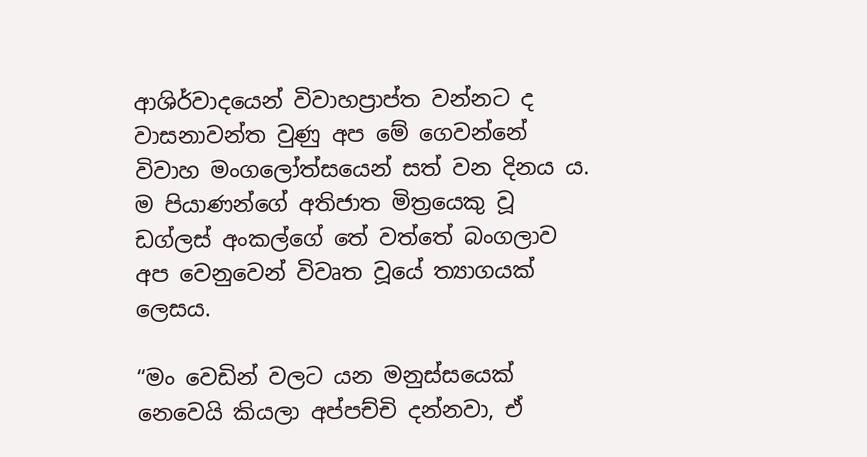ආශිර්වාදයෙන් විවාහප්‍රාප්ත වන්නට ද වාසනාවන්ත වුණු අප මේ ගෙවන්නේ විවාහ මංගලෝත්සයෙන් සත් වන දිනය ය. ම පියාණන්ගේ අතිජාත මිත්‍රයෙකු වූ ඩග්ලස් අංකල්ගේ තේ වත්තේ බංගලාව අප වෙනුවෙන් විවෘත වූයේ ත්‍යාගයක් ලෙසය.

“මං වෙඩින් වලට යන මනුස්සයෙක් නෙවෙයි කියලා අප්පච්චි දන්නවා, ඒ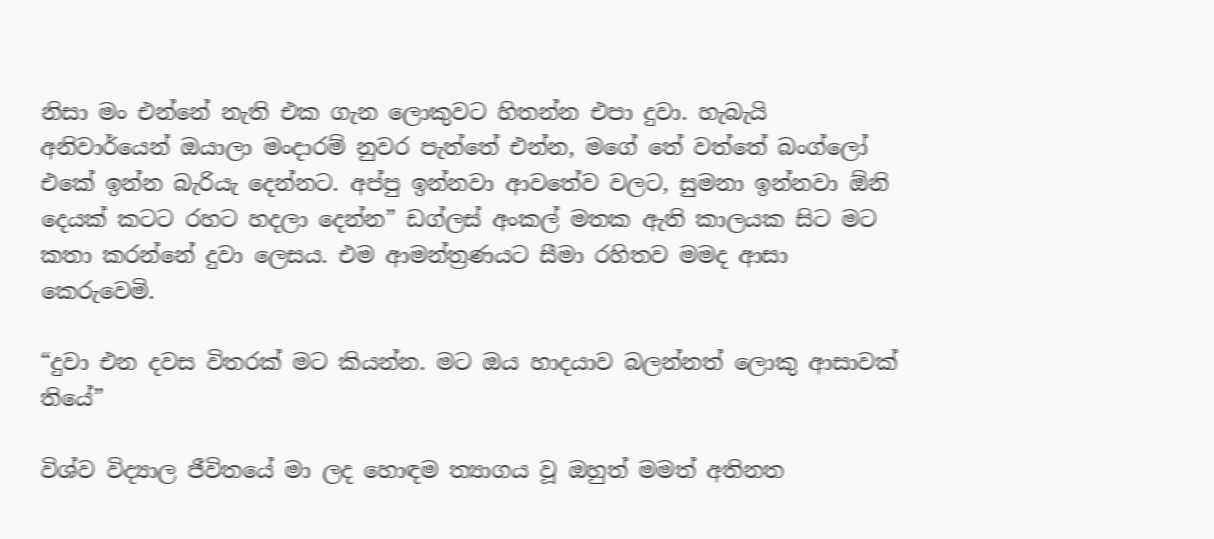නිසා මං එන්නේ නැති එක ගැන ලොකුවට හිතන්න එපා දුවා. හැබැයි අනිවාර්යෙන් ඔයාලා මංදාරම් නුවර පැත්තේ එන්න, මගේ තේ වත්තේ බංග්ලෝ එකේ ඉන්න බැරියැ දෙන්නට. අප්පු ඉන්නවා ආවතේව වලට, සුමනා ඉන්නවා ඕනි දෙයක් කටට රහට හදලා දෙන්න” ඩග්ලස් අංකල් මතක ඇති කාලයක සිට මට කතා කරන්නේ දුවා ලෙසය. එම ආමන්ත්‍රණයට සීමා රහිතව මමද ආසා කෙරුවෙමි.

“දුවා එන දවස විතරක් මට කියන්න. මට ඔය හාදයාව බලන්නත් ලොකු ආසාවක් තියේ”

විශ්ව විද්‍යාල ජීවිතයේ මා ලද හොඳම ත්‍යාගය වූ ඔහුත් මමත් අතිනත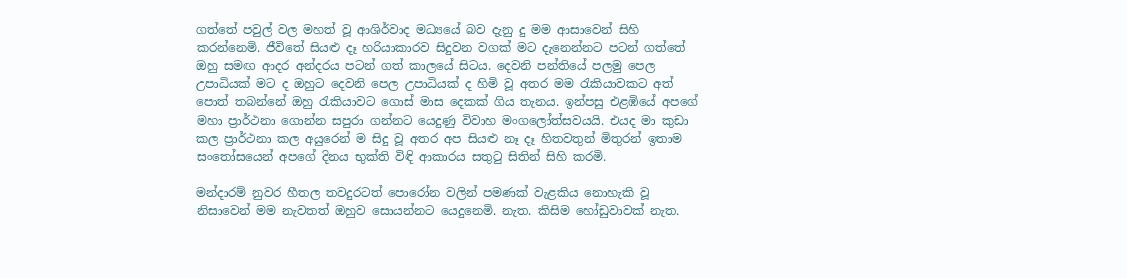ගත්තේ පවුල් වල මහත් වූ ආශිර්වාද මධ්‍යයේ බව දැනු දු මම ආසාවෙන් සිහි කරන්නෙමි. ජීවිතේ සියළු දෑ හරියාකාරව සිදුවන වගක් මට දැනෙන්නට පටන් ගත්තේ ඔහු සමඟ ආදර අන්දරය පටන් ගත් කාලයේ සිටය. දෙවනි පන්තියේ පලමු පෙල උපාධියක් මට ද ඔහුට දෙවනි පෙල උපාධියක් ද හිමි වූ අතර මම රැකියාවකට අත් පොත් තබන්නේ ඔහු රැකියාවට ගොස් මාස දෙකක් ගිය තැනය. ඉන්පසු එළඹියේ අපගේ මහා ප්‍රාර්ථනා ගොන්න සපුරා ගන්නට යෙදුණු විවාහ මංගලෝත්සවයයි. එයද මා කුඩා කල ප්‍රාර්ථනා කල අයුරෙන් ම සිදු වූ අතර අප සියළු නෑ දෑ හිතවතුන් මිතුරන් ඉතාම සංතෝසයෙන් අපගේ දිනය භුක්ති විඳි ආකාරය සතුටු සිතින් සිහි කරමි.

මන්දාරම් නුවර හීතල තවදුරටත් පොරෝන වලින් පමණක් වැළකිය නොහැකි වූ නිසාවෙන් මම නැවතත් ඔහුව සොයන්නට යෙදුනෙමි. නැත. කිසිම හෝඩුවාවක් නැත.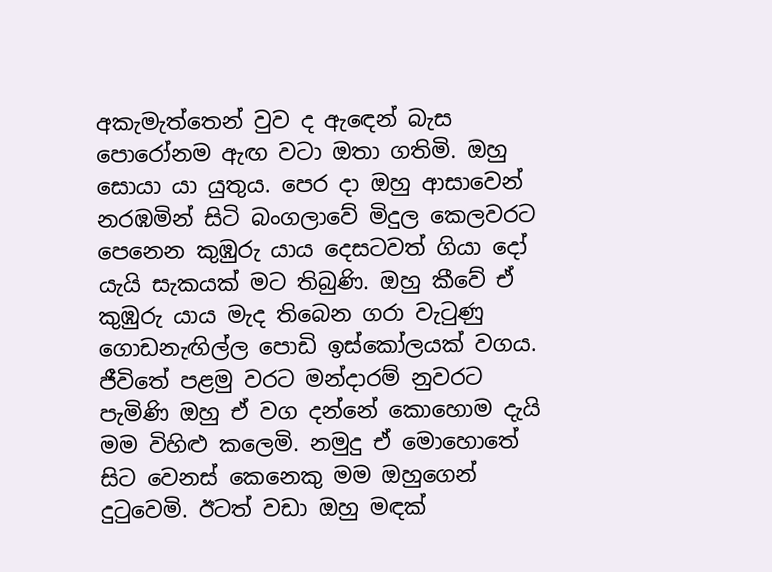අකැමැත්තෙන් වුව ද ඇඳෙන් බැස පොරෝනම ඇඟ වටා ඔතා ගතිමි. ඔහු සොයා යා යුතුය. පෙර දා ඔහු ආසාවෙන් නරඹමින් සිටි බංගලාවේ මිදුල කෙලවරට පෙනෙන කුඹුරු යාය දෙසටවත් ගියා දෝ යැයි සැකයක් මට තිබුණි. ඔහු කීවේ ඒ කුඹුරු යාය මැද තිබෙන ගරා වැටුණු ගොඩනැඟිල්ල පොඩි ඉස්කෝලයක් වගය. ජීවිතේ පළමු වරට මන්දාරම් නුවරට පැමිණි ඔහු ඒ වග දන්නේ කොහොම දැයි මම විහිළු කලෙමි. නමුදු ඒ මොහොතේ සිට වෙනස් කෙනෙකු මම ඔහුගෙන් දුටුවෙමි. ඊටත් වඩා ඔහු මඳක්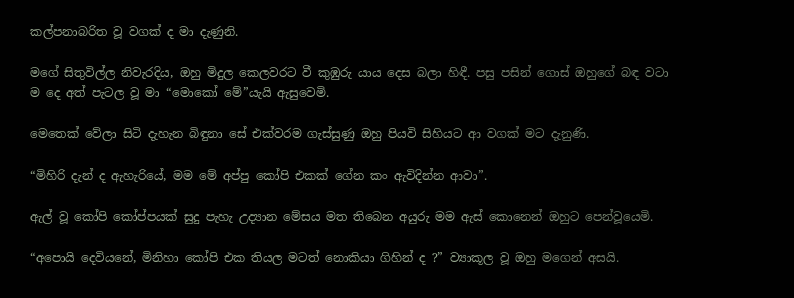කල්පනාබරිත වූ වගක් ද මා දැණුනි.

මගේ සිතුවිල්ල නිවැරදිය, ඔහු මිදුල කෙලවරට වී කුඹුරු යාය දෙස බලා හිඳී. පසු පසින් ගොස් ඔහුගේ බඳ වටා ම දෙ අත් පැටල වූ මා “මොකෝ මේ”යැයි ඇසුවෙමි.

මෙතෙක් වේලා සිටි දැහැන බිඳුනා සේ එක්වරම ගැස්සුණු ඔහු පියවි සිහියට ආ වගක් මට දැනුණි.

“මිහිරි දැන් ද ඇහැරියේ, මම මේ අප්පු කෝපි එකක් ගේන කං ඇවිදින්න ආවා”.

ඇල් වූ කෝපි කෝප්පයක් සුදු පැහැ උද්‍යාන මේසය මත තිබෙන අයුරු මම ඇස් කොනෙන් ඔහුට පෙන්වූයෙමි.

“අපොයි දෙවියනේ, මිනිහා කෝපි එක තියල මටත් නොකියා ගිහින් ද ?” ව්‍යාකූල වූ ඔහු මගෙන් අසයි.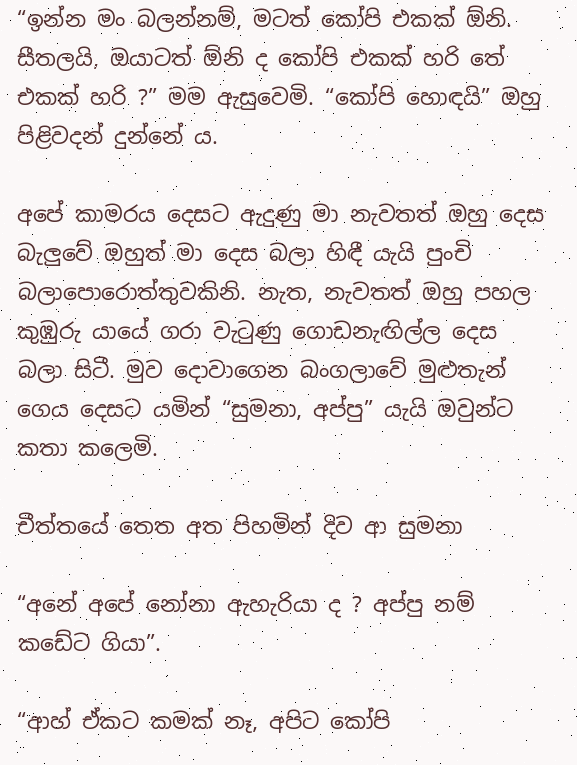“ඉන්න මං බලන්නම්, මටත් කෝපි එකක් ඕනි. සීතලයි, ඔයාටත් ඕනි ද කෝපි එකක් හරි තේ එකක් හරි ?” මම ඇසුවෙමි. “කෝපි හොඳයි” ඔහු පිළිවදන් දුන්නේ ය.

අපේ කාමරය දෙසට ඇදුණු මා නැවතත් ඔහු දෙස බැලුවේ ඔහුත් මා දෙස බලා හිඳී යැයි පුංචි බලාපොරොත්තුවකිනි. නැත, නැවතත් ඔහු පහල කුඹුරු යායේ ගරා වැටුණු ගොඩනැඟිල්ල දෙස බලා සිටී. මුව දොවාගෙන බංගලාවේ මුළුතැන් ගෙය දෙසට යමින් “සුමනා, අප්පු” යැයි ඔවුන්ට කතා කලෙමි.

චීත්තයේ තෙත අත පිහමින් දිව ආ සුමනා

“අනේ අපේ නෝනා ඇහැරියා ද ? අප්පු නම් කඩේට ගියා”.

“ආහ් ඒකට කමක් නෑ, අපිට කෝපි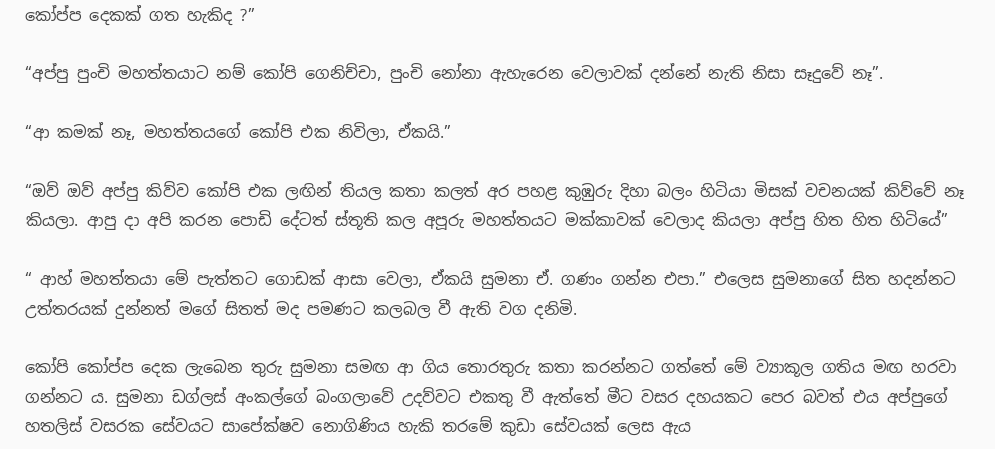කෝප්ප දෙකක් ගත හැකිද ?”

“අප්පු පුංචි මහත්තයාට නම් කෝපි ගෙනිච්චා, පුංචි නෝනා ඇහැරෙන වෙලාවක් දන්නේ නැති නිසා සෑදුවේ නෑ”.

“ආ කමක් නෑ, මහත්තයගේ කෝපි එක නිවිලා, ඒකයි.”

“ඔව් ඔව් අප්පු කිව්ව කෝපි එක ලඟින් තියල කතා කලත් අර පහළ කුඹුරු දිහා බලං හිටියා මිසක් වචනයක් කිව්වේ නෑ කියලා. ආපු දා අපි කරන පොඩි දේටත් ස්තූති කල අපූරු මහත්තයට මක්කාවක් වෙලාද කියලා අප්පු හිත හිත හිටියේ”

“ ආහ් මහත්තයා මේ පැත්තට ගොඩක් ආසා වෙලා, ඒකයි සුමනා ඒ. ගණං ගන්න එපා.” එලෙස සුමනාගේ සිත හදන්නට උත්තරයක් දුන්නත් මගේ සිතත් මද පමණට කලබල වී ඇති වග දනිමි.

කෝපි කෝප්ප දෙක ලැබෙන තුරු සුමනා සමඟ ආ ගිය තොරතුරු කතා කරන්නට ගත්තේ මේ ව්‍යාකූල ගතිය මඟ හරවා ගන්නට ය. සුමනා ඩග්ලස් අංකල්ගේ බංගලාවේ උදව්වට එකතු වී ඇත්තේ මීට වසර දහයකට පෙර බවත් එය අප්පුගේ හතලිස් වසරක සේවයට සාපේක්ෂව නොගිණිය හැකි තරමේ කුඩා සේවයක් ලෙස ඇය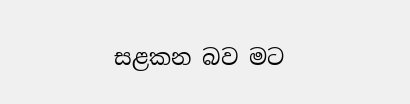සළකන බව මට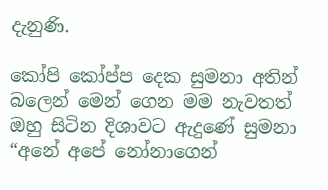දැනුණි.

කෝපි කෝප්ප දෙක සුමනා අතින් බලෙන් මෙන් ගෙන මම නැවතත් ඔහු සිටින දිශාවට ඇදුණේ සුමනා “අනේ අපේ නෝනාගෙන්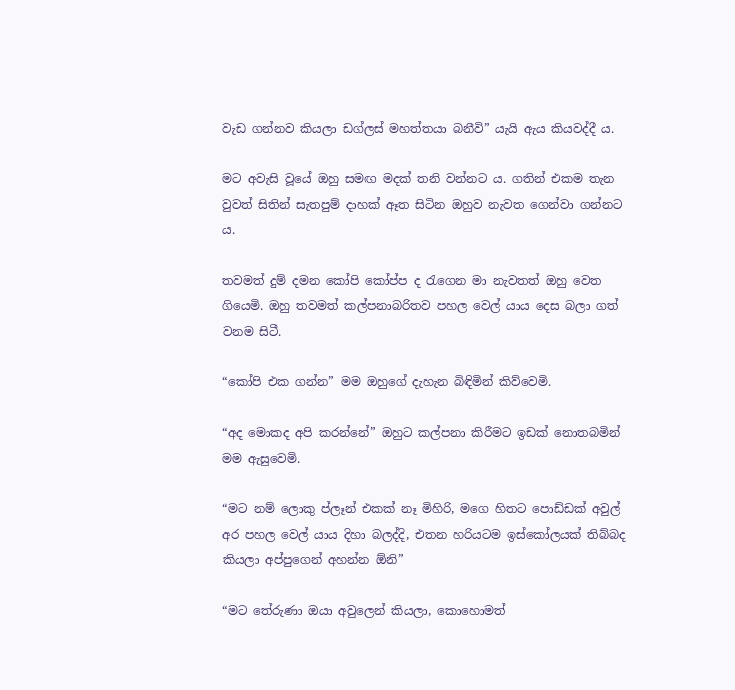වැඩ ගන්නව කියලා ඩග්ලස් මහත්තයා බනීවි” යැයි ඇය කියවද්දී ය.

මට අවැසි වූයේ ඔහු සමඟ මදක් තනි වන්නට ය. ගතින් එකම තැන වුවත් සිතින් සැතපුම් දාහක් ඈත සිටින ඔහුව නැවත ගෙන්වා ගන්නට ය.

තවමත් දුම් දමන කෝපි කෝප්ප ද රැගෙන මා නැවතත් ඔහු වෙත ගියෙමි. ඔහු තවමත් කල්පනාබරිතව පහල වෙල් යාය දෙස බලා ගත් වනම සිටී.

“කෝපි එක ගන්න” මම ඔහුගේ දැහැන බිඳිමින් කිව්වෙමි.

“අද මොකද අපි කරන්නේ” ඔහුට කල්පනා කිරීමට ඉඩක් නොතබමින් මම ඇසුවෙමි.

“මට නම් ලොකු ප්ලෑන් එකක් නෑ මිහිරි, මගෙ හිතට පොඩ්ඩක් අවුල් අර පහල වෙල් යාය දිහා බලද්දි, එතන හරියටම ඉස්කෝලයක් තිබ්බද කියලා අප්පුගෙන් අහන්න ඕනි”

“මට තේරුණා ඔයා අවුලෙන් කියලා, කොහොමත්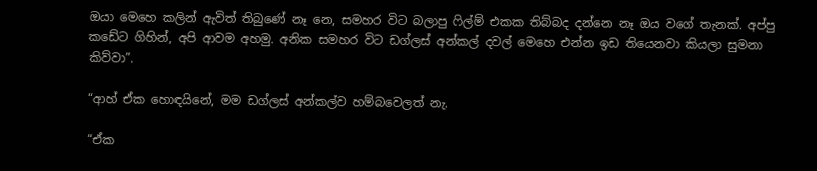ඔයා මෙහෙ කලින් ඇවිත් තිබුණේ නෑ නෙ, සමහර විට බලාපු ෆිල්ම් එකක තිබ්බද දන්නෙ නෑ ඔය වගේ තැනක්. අප්පු කඩේට ගිහින්, අපි ආවම අහමු. අනික සමහර විට ඩග්ලස් අන්කල් දවල් මෙහෙ එන්න ඉඩ තියෙනවා කියලා සුමනා කිව්වා”.

“ආහ් ඒක හොඳයිනේ, මම ඩග්ලස් අන්කල්ව හම්බවෙලත් නැ.

“ඒක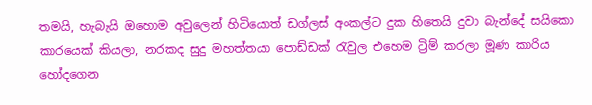තමයි, හැබැයි ඔහොම අවුලෙන් හිටියොත් ඩග්ලස් අංකල්ට දුක හිතෙයි දුවා බැන්දේ සයිකො කාරයෙක් කියලා, නරකද සුදු මහත්තයා පොඩ්ඩක් රැවුල එහෙම ට්‍රිම් කරලා මූණ කාරිය හෝදගෙන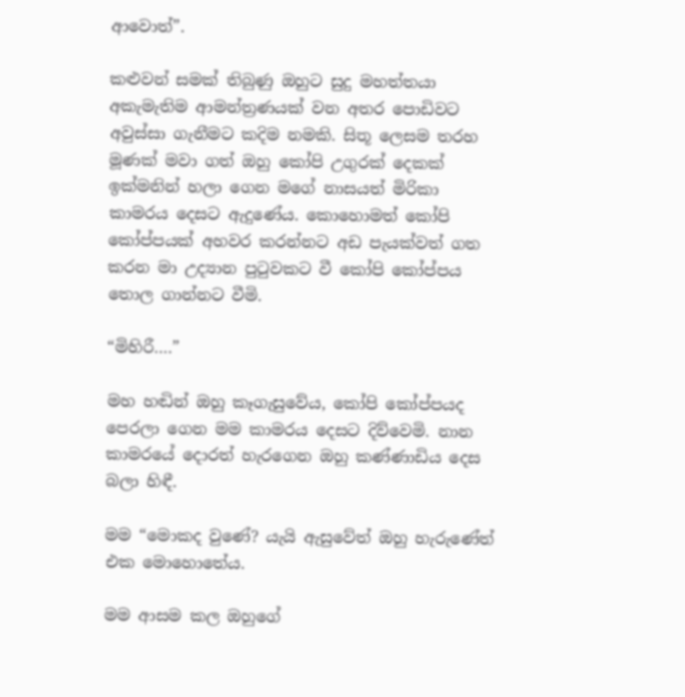ආවොත්”.

කළුවන් සමක් තිබුණු ඔහුට සුදු මහත්තයා අකැමැතිම ආමන්ත්‍රණයක් වන අතර පොඩිවට අවුස්සා ගැනීමට කදිම නමකි. සිතූ ලෙසම තරහ මූණක් මවා ගත් ඔහු කෝපි උගුරක් දෙකක් ඉක්මනින් හලා ගෙන මගේ නාසයත් මිරිකා කාමරය දෙසට ඇදුණේය. කොහොමත් කෝපි කෝප්පයක් අහවර කරන්නට අඩ පැයක්වත් ගත කරන මා උද්‍යාන පුටුවකට වී කෝපි කෝප්පය තොල ගාන්නට වීමි.

“මිහිරී….”

මහ හඬින් ඔහු කෑගැසුවේය, කෝපි කෝප්පයද පෙරලා ගෙන මම කාමරය දෙසට දිව්වෙමි. නාන කාමරයේ දොරත් හැරගෙන ඔහු කණ්ණාඩිය දෙස බලා හිඳී.

මම “මොකද වුණේ? යැයි ඇසුවේත් ඔහු හැරුණේත් එක මොහොතේය.

මම ආසම කල ඔහුගේ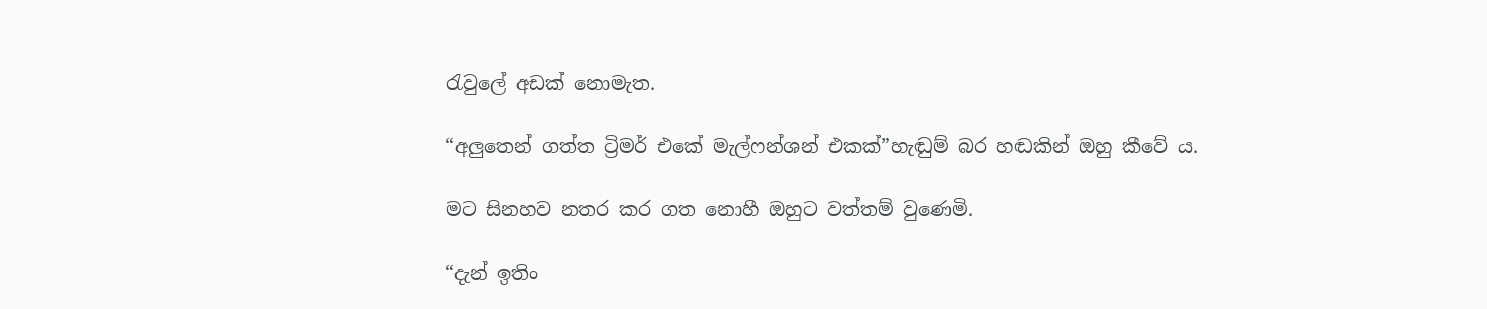රැවුලේ අඩක් නොමැත.

“අලුතෙන් ගත්ත ට්‍රිමර් එකේ මැල්ෆන්ශන් එකක්”හැඬුම් බර හඬකින් ඔහු කීවේ ය.

මට සිනහව නතර කර ගත නොහී ඔහුට වත්තම් වුණෙමි.

“දැන් ඉතිං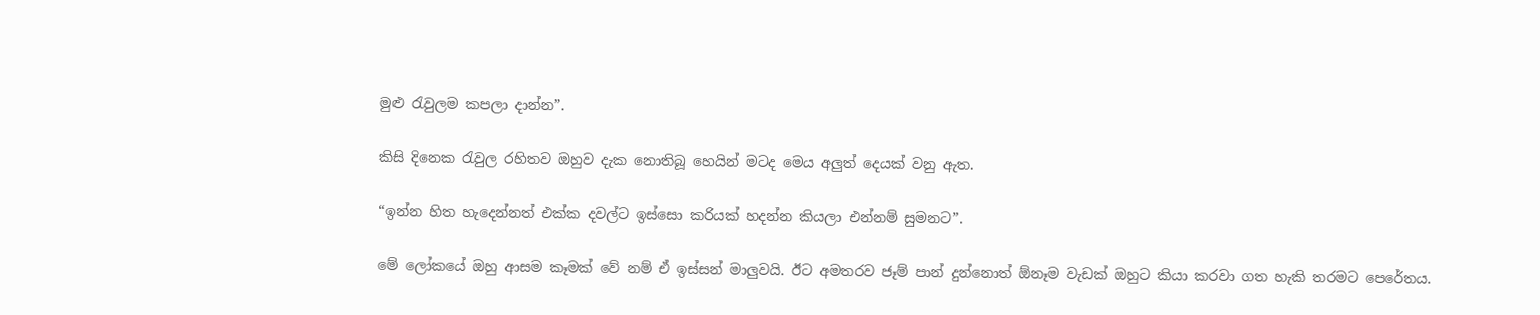මුළු රැවුලම කපලා දාන්න”.

කිසි දිනෙක රැවුල රහිතව ඔහුව දැක නොතිබූ හෙයින් මටද මෙය අලුත් දෙයක් වනු ඇත.

“ඉන්න හිත හැදෙන්නත් එක්ක දවල්ට ඉස්සො කරියක් හදන්න කියලා එන්නම් සුමනට”.

මේ ලෝකයේ ඔහු ආසම කෑමක් වේ නම් ඒ ඉස්සන් මාලුවයි. ඊට අමතරව ජෑම් පාන් දුන්නොත් ඕනෑම වැඩක් ඔහුට කියා කරවා ගත හැකි තරමට පෙරේතය.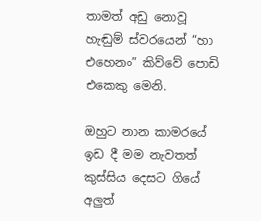තාමත් අඩු නොවූ හැඬුම් ස්වරයෙන් “හා එහෙනං” කිව්වේ පොඩි එකෙකු මෙනි.

ඔහුට නාන කාමරයේ ඉඩ දී මම නැවතත් කුස්සිය දෙසට ගියේ අලුත්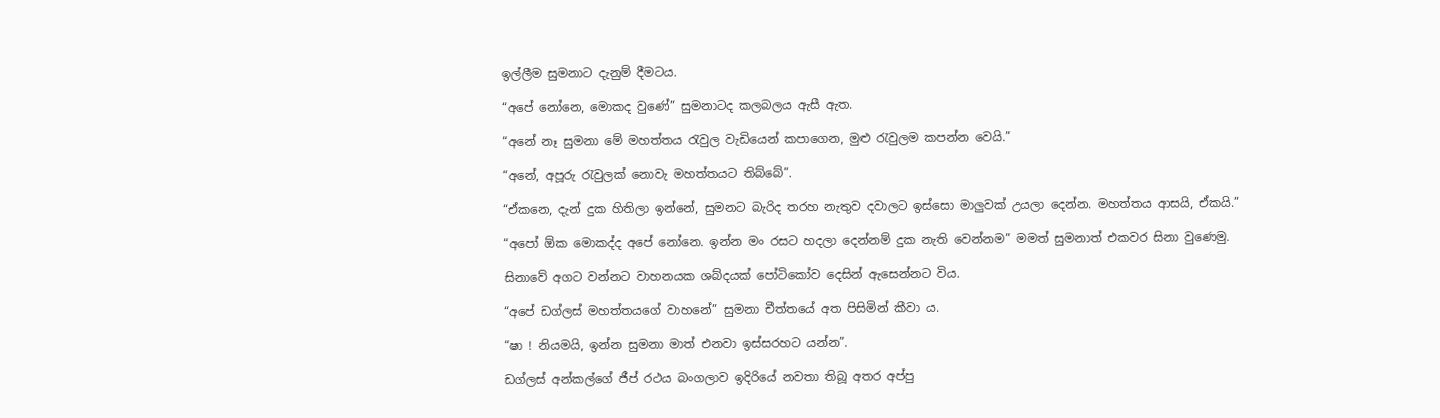ඉල්ලීම සුමනාට දැනුම් දීමටය.

“අපේ නෝනෙ, මොකද වුණේ” සුමනාටද කලබලය ඇසී ඇත.

“අනේ නෑ සුමනා මේ මහත්තය රැවුල වැඩියෙන් කපාගෙන, මුළු රැවුලම කපන්න වෙයි.”

“අනේ, අපූරු රැවුලක් නොවැ මහත්තයට තිබ්බේ”.

“ඒකනෙ, දැන් දුක හිතිලා ඉන්නේ, සුමනට බැරිද තරහ නැතුව දවාලට ඉස්සො මාලුවක් උයලා දෙන්න. මහත්තය ආසයි, ඒකයි.”

“අපෝ ඕක මොකද්ද අපේ නෝනෙ. ඉන්න මං රසට හදලා දෙන්නම් දුක නැති වෙන්නම” මමත් සුමනාත් එකවර සිනා වුණෙමු.

සිනාවේ අගට වන්නට වාහනයක ශබ්දයක් පෝටිකෝව දෙසින් ඇසෙන්නට විය.

“අපේ ඩග්ලස් මහත්තයගේ වාහනේ” සුමනා චීත්තයේ අත පිසිමින් කීවා ය.

“ෂා ! නියමයි, ඉන්න සුමනා මාත් එනවා ඉස්සරහට යන්න”.

ඩග්ලස් අන්කල්ගේ ජීප් රථය බංගලාව ඉදිරියේ නවතා තිබූ අතර අප්පු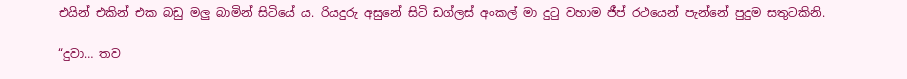එයින් එකින් එක බඩු මලු බාමින් සිටියේ ය. රියදුරු අසුනේ සිටි ඩග්ලස් අංකල් මා දුටු වහාම ජීප් රථයෙන් පැන්නේ පුදුම සතුටකිනි.

“දුවා… තව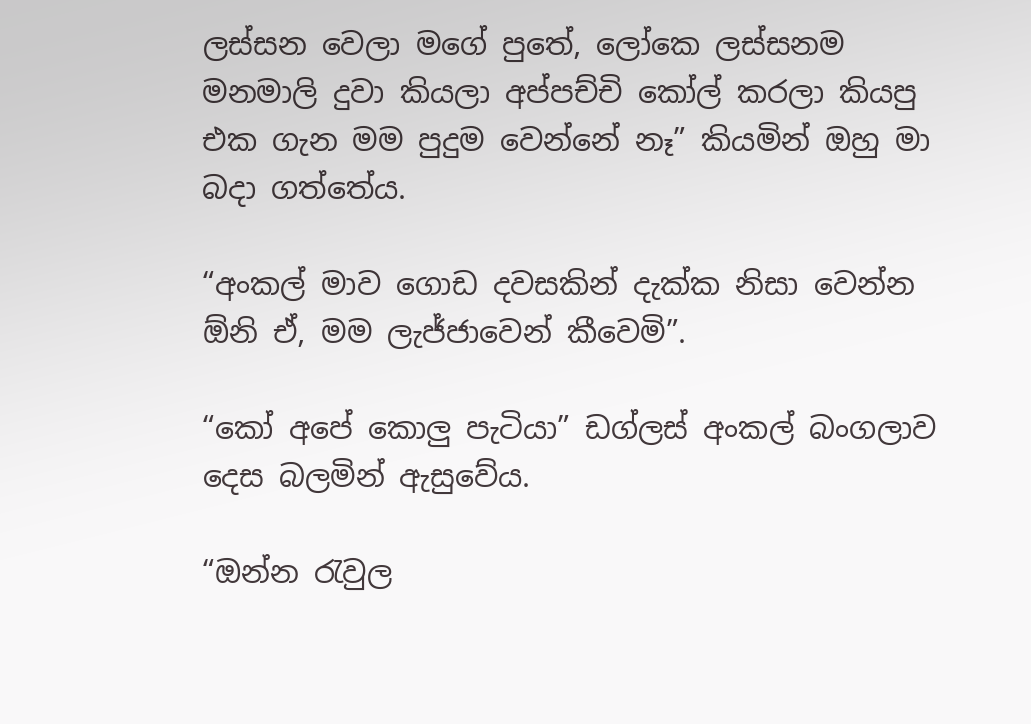ලස්සන වෙලා මගේ පුතේ, ලෝකෙ ලස්සනම මනමාලි දුවා කියලා අප්පච්චි කෝල් කරලා කියපු එක ගැන මම පුදුම වෙන්නේ නෑ” කියමින් ඔහු මා බදා ගත්තේය.

“අංකල් මාව ගොඩ දවසකින් දැක්ක නිසා වෙන්න ඕනි ඒ, මම ලැජ්ජාවෙන් කීවෙමි”.

“කෝ අපේ කොලු පැටියා” ඩග්ලස් අංකල් බංගලාව දෙස බලමින් ඇසුවේය.

“ඔන්න රැවුල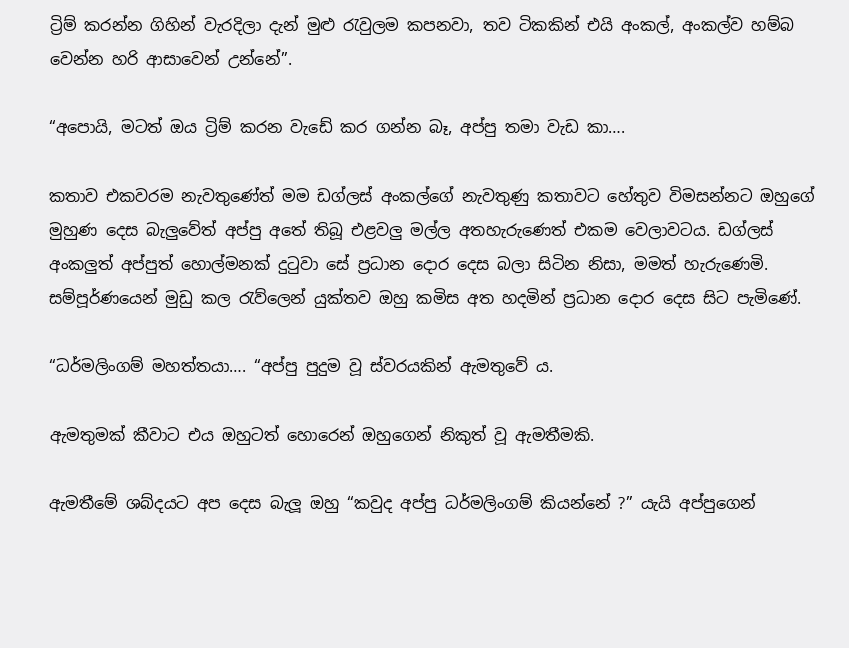ට්‍රිම් කරන්න ගිහින් වැරදිලා දැන් මුළු රැවුලම කපනවා, තව ටිකකින් එයි අංකල්, අංකල්ව හම්බ වෙන්න හරි ආසාවෙන් උන්නේ”.

“අපොයි, මටත් ඔය ට්‍රිම් කරන වැඩේ කර ගන්න බෑ, අප්පු තමා වැඩ කා….

කතාව එකවරම නැවතුණේත් මම ඩග්ලස් අංකල්ගේ නැවතුණු කතාවට හේතුව විමසන්නට ඔහුගේ මුහුණ දෙස බැලුවේත් අප්පු අතේ තිබූ එළවලු මල්ල අතහැරුණෙත් එකම වෙලාවටය. ඩග්ලස් අංකලුත් අප්පුත් හොල්මනක් දුටුවා සේ ප්‍රධාන දොර දෙස බලා සිටින නිසා, මමත් හැරුණෙමි. සම්පූර්ණයෙන් මුඩු කල රැව්ලෙන් යුක්තව ඔහු කමිස අත හදමින් ප්‍රධාන දොර දෙස සිට පැමිණේ.

“ධර්මලිංගම් මහත්තයා…. “අප්පු පුදුම වූ ස්වරයකින් ඇමතුවේ ය.

ඇමතුමක් කීවාට එය ඔහුටත් හොරෙන් ඔහුගෙන් නිකුත් වූ ඇමතීමකි.

ඇමතීමේ ශබ්දයට අප දෙස බැලූ ඔහු “කවුද අප්පු ධර්මලිංගම් කියන්නේ ?” යැයි අප්පුගෙන්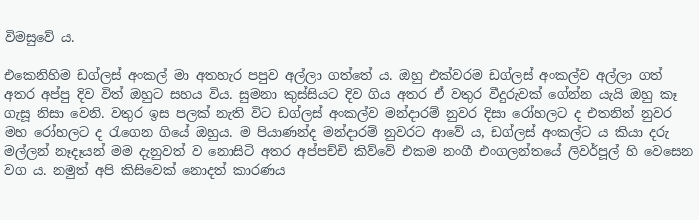විමසුවේ ය.

එකෙනිහිම ඩග්ලස් අංකල් මා අතහැර පපුව අල්ලා ගත්තේ ය. ඔහු එක්වරම ඩග්ලස් අංකල්ව අල්ලා ගත් අතර අප්පු දිව විත් ඔහුට සහය විය. සුමනා කුස්සියට දිව ගිය අතර ඒ වතුර වීදුරුවක් ගේන්න යැයි ඔහු කෑ ගැසූ නිසා වෙනි. වතුර ඉස පලක් නැති විට ඩග්ලස් අංකල්ව මන්දාරම් නුවර දිසා රෝහලට ද එතනින් නුවර මහ රෝහලට ද රැගෙන ගියේ ඔහුය. ම පියාණන්ද මන්දාරම් නුවරට ආවේ ය, ඩග්ලස් අංකල්ට ය කියා දරු මල්ලන් නෑදෑයන් මම දැනුවත් ව නොසිටි අතර අප්පච්චි කිව්වේ එකම නංගී එංගලන්තයේ ලිවර්පූල් හි වෙසෙන වග ය. නමුත් අපි කිසිවෙක් නොදත් කාරණය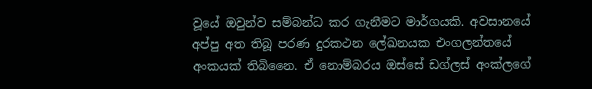වූයේ ඔවුන්ව සම්බන්ධ කර ගැනීමට මාර්ගයකි. අවසානයේ අප්පු අත තිබූ පරණ දුරකථන ලේඛනයක එංගලන්තයේ අංකයක් තිබිනෛ. ඒ නොම්බරය ඔස්සේ ඩග්ලස් අංක්ලගේ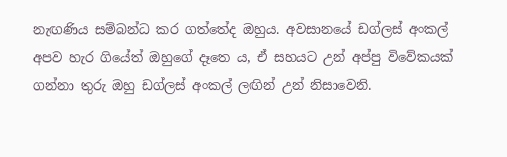නැඟණිය සම්බන්ධ කර ගත්තේද ඔහුය. අවසානයේ ඩග්ලස් අංකල් අපව හැර ගියේත් ඔහුගේ දෑතෙ ය, ඒ සහයට උන් අප්පු විවේකයක් ගන්නා තුරු ඔහු ඩග්ලස් අංකල් ලඟින් උන් නිසාවෙනි.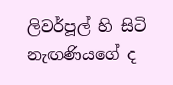ලිවර්පූල් හි සිටි නැඟණියගේ ද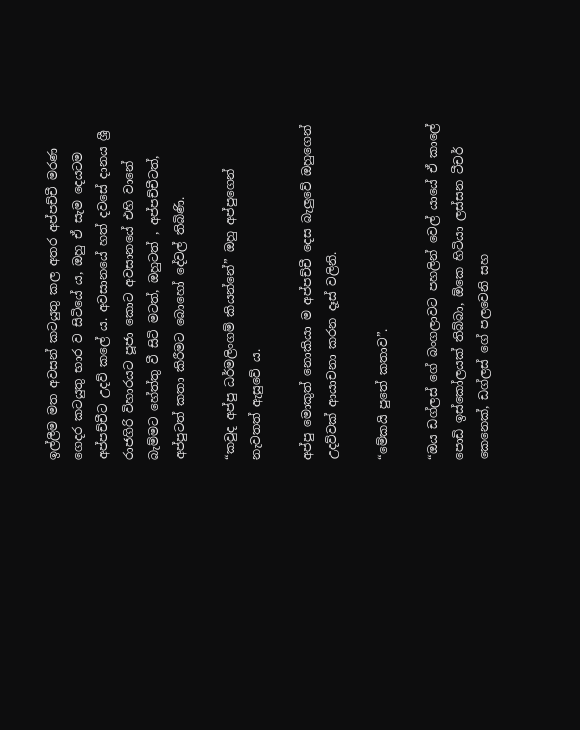ඉල්ලීම මත අවසන් කටයුතු කල අතර අප්පච්චී මරණ ගෙදර කටයුතු භාර ව සිටියේ ය, ඔහු ඒ සැම දෙයටම අප්පච්චීට උදව් කලේ ය. අවසානයේ හත් දවසේ දානය ශ්‍රී රාජගිරි විහාරයට පූජා කොට අවසානයේ එහි වානේ බැම්මට හේත්තු වී සිටි මටත්, ඔහුටත් , අප්පච්චීටත්, අප්පුටත් කතා කිරීමට බොහෝ දේවල් තිබිණි.

“කවුද අප්පු ධර්මලිංගම් කියන්නේ” ඔහු අප්පුගෙන් නැවතත් ඇසුවේ ය.

අප්පු මොකුත් නොකියා ම අප්පච්චී දෙස බැලුවේ ඔහුගෙන් උදව්වක් ආයාචනා කරන දෑස් වලිනි.

“මේකයි පුතේ කතාව”.

“ඔය ඩග්ලස් ගේ බංගලාවට පහලින් වෙල් යායේ ඒ කාලේ පොඩි ඉස්කෝලයක් තිබ්බා, ඕකෙ හිටියා ලස්සන ටීචර් කෙනෙක්, ඩග්ලස් ගේ පලවෙනි සහ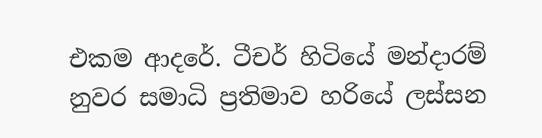එකම ආදරේ. ටීචර් හිටියේ මන්දාරම් නුවර සමාධි ප්‍රතිමාව හරියේ ලස්සන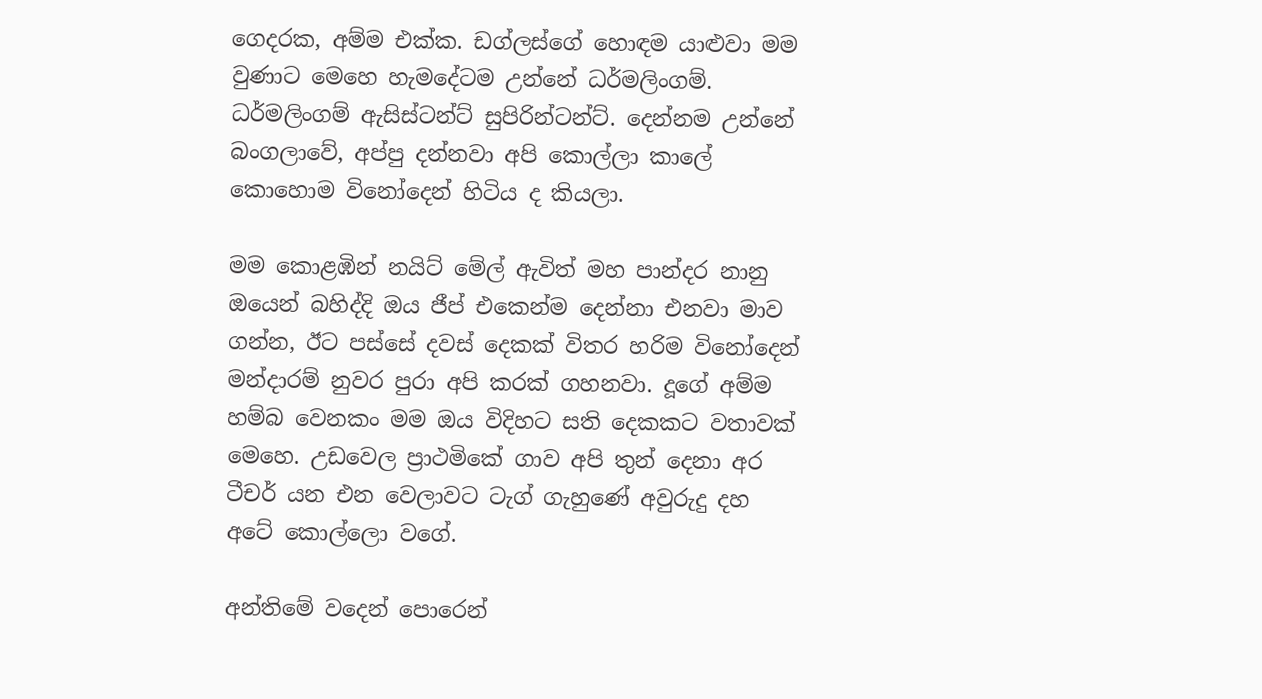ගෙදරක, අම්ම එක්ක. ඩග්ලස්ගේ හොඳම යාළුවා මම වුණාට මෙහෙ හැමදේටම උන්නේ ධර්මලිංගම්. ධර්මලිංගම් ඇසිස්ටන්ට් සුපිරින්ටන්ට්. දෙන්නම උන්නේ බංගලාවේ, අප්පු දන්නවා අපි කොල්ලා කාලේ කොහොම විනෝදෙන් හිටිය ද කියලා.

මම කොළඹින් නයිට් මේල් ඇවිත් මහ පාන්දර නානු ඔයෙන් බහිද්දි ඔය ජීප් එකෙන්ම දෙන්නා එනවා මාව ගන්න, ඊට පස්සේ දවස් දෙකක් විතර හරිම විනෝදෙන් මන්දාරම් නුවර පුරා අපි කරක් ගහනවා. දූගේ අම්ම හම්බ වෙනකං මම ඔය විදිහට සති දෙකකට වතාවක් මෙහෙ. උඩවෙල ප්‍රාථමිකේ ගාව අපි තුන් දෙනා අර ටීචර් යන එන වෙලාවට ටැග් ගැහුණේ අවුරුදු දහ අටේ කොල්ලො වගේ.

අන්තිමේ වදෙන් පොරෙන්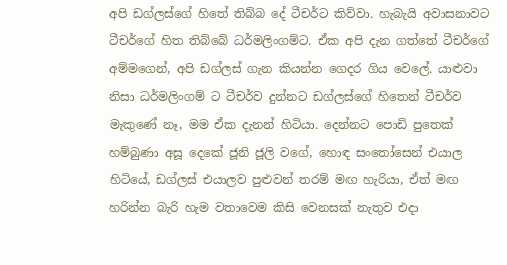අපි ඩග්ලස්ගේ හිතේ තිබ්බ දේ ටීචර්ට කිව්වා. හැබැයි අවාසනාවට ටීචර්ගේ හිත තිබ්බේ ධර්මලිංගම්ට. ඒක අපි දැන ගත්තේ ටීචර්ගේ අම්මගෙන්, අපි ඩග්ලස් ගැන කියන්න ගෙදර ගිය වෙලේ. යාළුවා නිසා ධර්මලිංගම් ට ටීචර්ව දුන්නට ඩග්ලස්ගේ හිතෙන් ටීචර්ව මැකුණේ නෑ, මම ඒක දැනන් හිටියා. දෙන්නට පොඩි පුතෙක් හම්බුණා අසූ දෙකේ ජූනි ජූලි වගේ, හොඳ සංතෝසෙන් එයාල හිටියේ, ඩග්ලස් එයාලව පුළුවන් තරම් මඟ හැරියා, ඒත් මඟ හරින්න බැරි හැම වතාවෙම කිසි වෙනසක් නැතුව එදා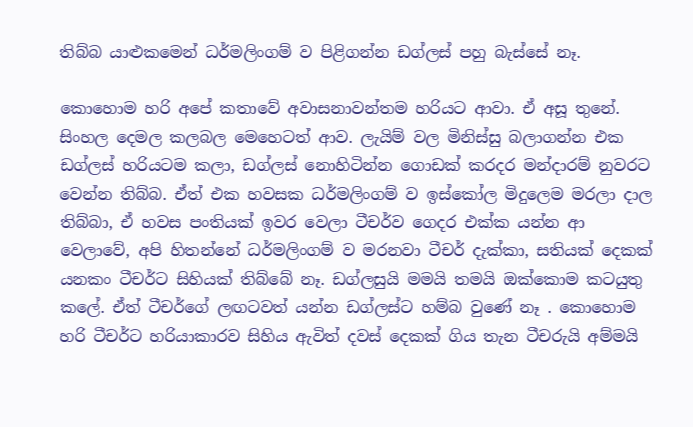තිබ්බ යාළුකමෙන් ධර්මලිංගම් ව පිළිගන්න ඩග්ලස් පහු බැස්සේ නෑ.

කොහොම හරි අපේ කතාවේ අවාසනාවන්තම හරියට ආවා. ඒ අසූ තුනේ. සිංහල දෙමල කලබල මෙහෙටත් ආව. ලැයිම් වල මිනිස්සු බලාගන්න එක ඩග්ලස් හරියටම කලා, ඩග්ලස් නොහිටින්න ගොඩක් කරදර මන්දාරම් නුවරට වෙන්න තිබ්බ. ඒත් එක හවසක ධර්මලිංගම් ව ඉස්කෝල මිදුලෙම මරලා දාල තිබ්බා, ඒ හවස පංතියක් ඉවර වෙලා ටීචර්ව ගෙදර එක්ක යන්න ආ වෙලාවේ, අපි හිතන්නේ ධර්මලිංගම් ව මරනවා ටීචර් දැක්කා, සතියක් දෙකක් යනකං ටීචර්ට සිහියක් තිබ්බේ නෑ. ඩග්ලසුයි මමයි තමයි ඔක්කොම කටයුතු කලේ. ඒත් ටීචර්ගේ ලඟටවත් යන්න ඩග්ලස්ට හම්බ වුණේ නෑ . කොහොම හරි ටීචර්ට හරියාකාරව සිහිය ඇවිත් දවස් දෙකක් ගිය තැන ටීචරුයි අම්මයි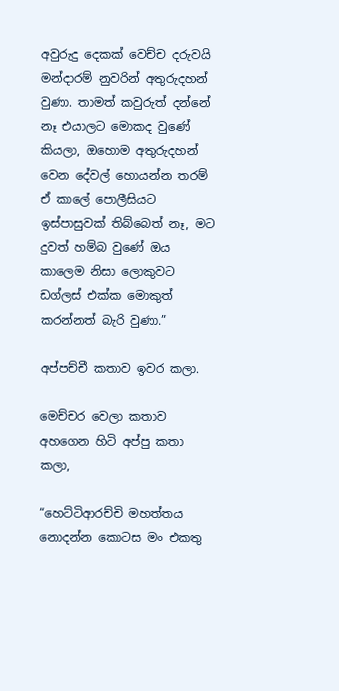අවුරුදු දෙකක් වෙච්ච දරුවයි මන්දාරම් නුවරින් අතුරුදහන් වුණා. තාමත් කවුරුත් දන්නේ නෑ එයාලට මොකද වුණේ කියලා, ඔහොම අතුරුදහන් වෙන දේවල් හොයන්න තරම් ඒ කාලේ පොලීසියට ඉස්පාසුවක් තිබ්බෙත් නෑ, මට දුවත් හම්බ වුණේ ඔය කාලෙම නිසා ලොකුවට ඩග්ලස් එක්ක මොකුත් කරන්නත් බැරි වුණා.”

අප්පච්චී කතාව ඉවර කලා.

මෙච්චර වෙලා කතාව අහගෙන හිටි අප්පු කතා කලා,

“හෙට්ටිආරච්චි මහත්තය නොදන්න කොටස මං එකතු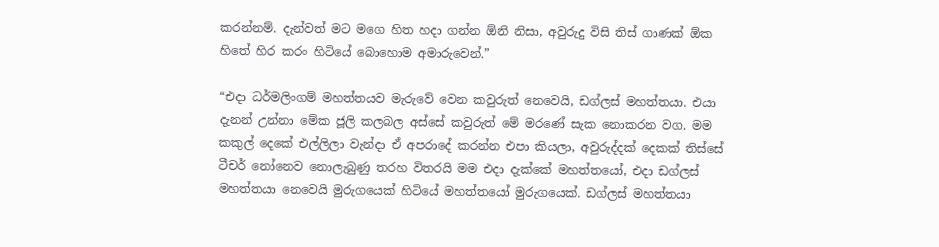කරන්නම්. දැන්වත් මට මගෙ හිත හදා ගන්න ඕනි නිසා, අවුරුදු විසි තිස් ගාණක් ඕක හිතේ හිර කරං හිටියේ බොහොම අමාරුවෙන්.”

“එදා ධර්මලිංගම් මහත්තයව මැරුවේ වෙන කවුරුත් නෙවෙයි, ඩග්ලස් මහත්තයා. එයා දැනන් උන්නා මේක ජූලි කලබල අස්සේ කවුරුත් මේ මරණේ සැක නොකරන වග. මම කකුල් දෙකේ එල්ලිලා වැන්දා ඒ අපරාදේ කරන්න එපා කියලා, අවුරුද්දක් දෙකක් තිස්සේ ටීචර් නෝනෙව නොලැබුණු තරහ විතරයි මම එදා දැක්කේ මහත්තයෝ, එදා ඩග්ලස් මහත්තයා නෙවෙයි මුරුගයෙක් හිටියේ මහත්තයෝ මුරුගයෙක්. ඩග්ලස් මහත්තයා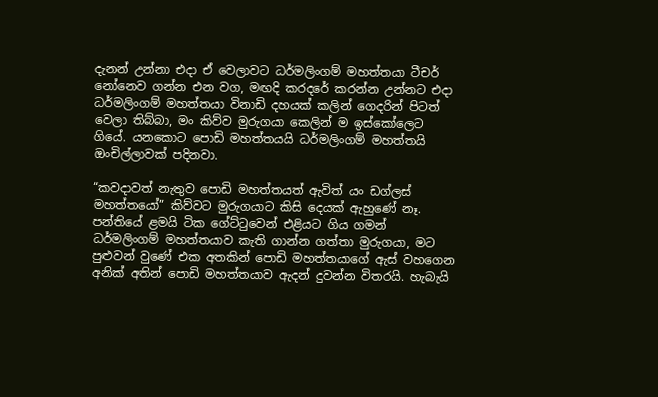දැනන් උන්නා එදා ඒ වෙලාවට ධර්මලිංගම් මහත්තයා ටීචර් නෝනෙව ගන්න එන වග, මඟදි කරදරේ කරන්න උන්නට එදා ධර්මලිංගම් මහත්තයා විනාඩි දහයක් කලින් ගෙදරින් පිටත් වෙලා තිබ්බා, මං කිව්ව මුරුගයා කෙලින් ම ඉස්කෝලෙට ගියේ. යනකොට පොඩි මහත්තයයි ධර්මලිංගම් මහත්තයි ඔංචිල්ලාවක් පදිනවා.

“කවදාවත් නැතුව පොඩි මහත්තයත් ඇවිත් යං ඩග්ලස් මහත්තයෝ” කිව්වට මුරුගයාට කිසි දෙයක් ඇහුණේ නෑ. පන්තියේ ළමයි ටික ගේට්ටුවෙන් එළියට ගිය ගමන් ධර්මලිංගම් මහත්තයාව කැති ගාන්න ගත්තා මුරුගයා, මට පුළුවන් වුණේ එක අතකින් පොඩි මහත්තයාගේ ඇස් වහගෙන අනික් අතින් පොඩි මහත්තයාව ඇදන් දුවන්න විතරයි. හැබැයි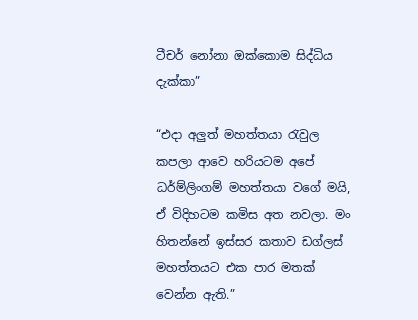ටීචර් නෝනා ඔක්කොම සිද්ධිය දැක්කා”

“එදා අලුත් මහත්තයා රැවුල කපලා ආවෙ හරියටම අපේ ධර්ම්ලිංගම් මහත්තයා වගේ මයි, ඒ විදිහටම කමිස අත නවලා. මං හිතන්නේ ඉස්සර කතාව ඩග්ලස් මහත්තයට එක පාර මතක් වෙන්න ඇති.”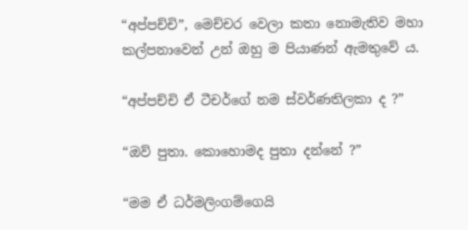“අප්පච්චි”, මෙච්චර වෙලා කතා නොමැතිව මහා කල්පනාවෙන් උන් ඔහු ම පියාණන් ඇමතුවේ ය.

“අප්පච්චි ඒ ටීචර්ගේ නම ස්වර්ණතිලකා ද ?”

“ඔව් පුතා. කොහොමද පුතා දන්නේ ?”

“මම ඒ ධර්මලිංගම්ගෙයි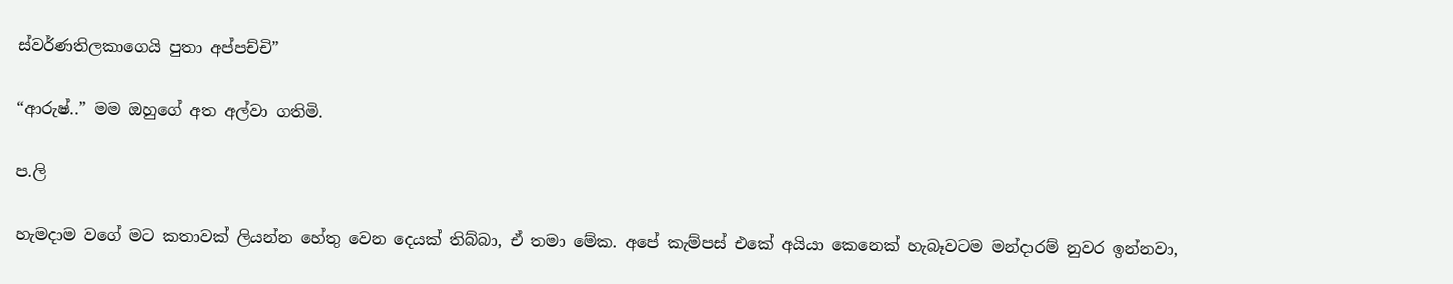ස්වර්ණතිලකාගෙයි පුතා අප්පච්චි”

“ආරුෂ්..” මම ඔහුගේ අත අල්වා ගතිමි.

ප.ලි

හැමදාම වගේ මට කතාවක් ලියන්න හේතු වෙන දෙයක් තිබ්බා, ඒ තමා මේක. අපේ කැම්පස් එකේ අයියා කෙනෙක් හැබෑවටම මන්දාරම් නුවර ඉන්නවා,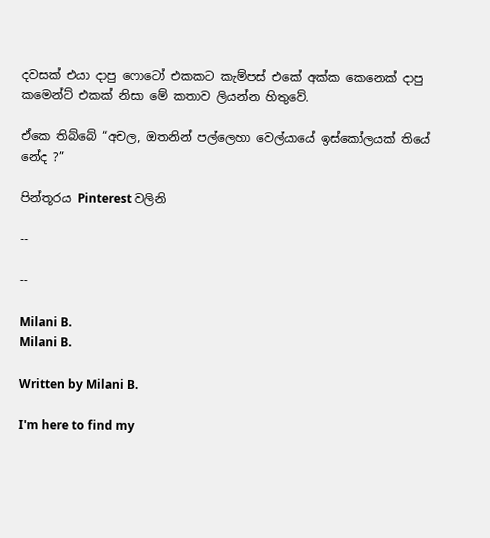දවසක් එයා දාපු ෆොටෝ එකකට කැම්පස් එකේ අක්ක කෙනෙක් දාපු කමෙන්ට් එකක් නිසා මේ කතාව ලියන්න හිතුවේ.

ඒකෙ තිබ්බේ “අචල, ඔතනින් පල්ලෙහා වෙල්යායේ ඉස්කෝලයක් තියේ නේද ?”

පින්තූරය Pinterest වලිනි

--

--

Milani B.
Milani B.

Written by Milani B.

I'm here to find my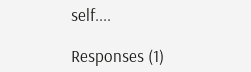self....

Responses (1)